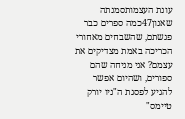עונת העצמותסמנתה שאנון47כמה ספרים כבר פגשתם, שהשבחים מאחורי הכריכה באמת מצדיקים את עצמם? אני מניחה שהם ספורים, ושהיום אפשר להגיע לפסגת ה"ניו יורק טיימס"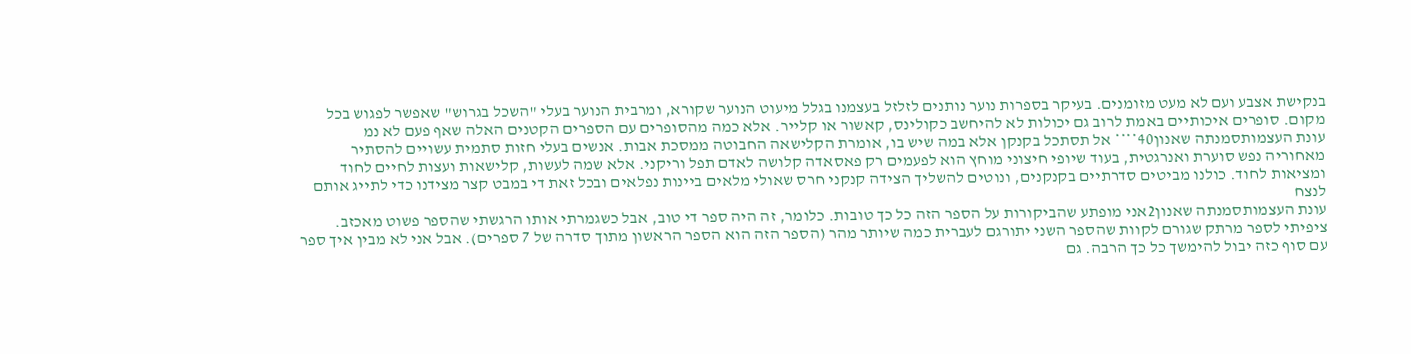בנקישת אצבע ועם לא מעט מזומנים. בעיקר בספרות נוער נותנים לזלזל בעצמנו בגלל מיעוט הנוער שקורא, ומרבית הנוער בעלי "השכל בגרוש" שאפשר לפגוש בכל מקום. סופרים איכותיים באמת לרוב גם יכולות לא להיחשב כקולינס, קאשור או קלייר. אלא כמה מהסופרים עם הספרים הקטנים האלה שאף פעם לא נמ
עונת העצמותסמנתה שאנון40**** אל תסתכל בקנקן אלא במה שיש בו, אומרת הקלישאה החבוטה ממסכת אבות. אנשים בעלי חזות סתמית עשויים להסתיר מאחוריה נפש סוערת ואנרגטית, בעוד שיופי חיצוני מוחץ הוא לפעמים רק פאסאדה קלושה לאדם תפל וריקני. אלא שמה לעשות, קלישאות ועצות לחיים לחוד ומציאות לחוד. כולנו מביטים סדרתיים בקנקנים, ונוטים להשליך הצידה קנקני חרס שאולי מלאים ביינות נפלאים ובכל זאת די במבט קצר מצידנו כדי לתייג אותם לנצח
עונת העצמותסמנתה שאנון2אני מופתע שהביקורות על הספר הזה כל כך טובות. כלומר, זה היה ספר די טוב, אבל כשגמרתי אותו הרגשתי שהספר פשוט מאכזב. ציפיתי לספר מרתק שגורם לקוות שהספר השני יתורגם לעברית כמה שיותר מהר (הספר הזה הוא הספר הראשון מתוך סדרה של 7 ספרים). אבל אני לא מבין איך ספר עם סוף כזה יבול להימשך כל כך הרבה. גם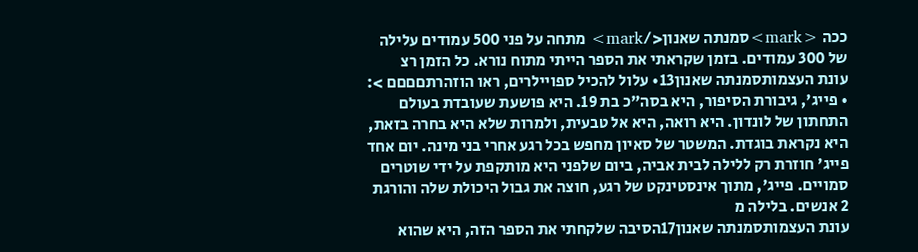ככה <mark>סמנתה שאנון</mark> מתחה על פני 500 עמודים עלילה של 300 עמודים. בזמן שקראתי את הספר הייתי מתוח נורא. כל הזמן רצ
עונת העצמותסמנתה שאנון13• עלול להכיל ספויילרים, ראו הוזהרתםםםם >: • פייג', גיבורת הסיפור, היא בסה"כ בת 19. היא פושעת שעובדת בעולם התחתון של לונדון. היא רואה, היא אל טבעית, ולמרות שלא היא בחרה בזאת, היא נקראת בוגדת. המשטר של סאיון מחפש בכל רגע אחרי בני מינה. יום אחד פייג' חוזרת רק ללילה לבית אביה, ביום שלפני היא מותקפת על ידי שוטרים סמויים. פייג', מתוך אינסטינקט של רגע, חוצה את גבול היכולת שלה והורגת 2 אנשים. בלילה מ
עונת העצמותסמנתה שאנון17הסיבה שלקחתי את הספר הזה, היא שהוא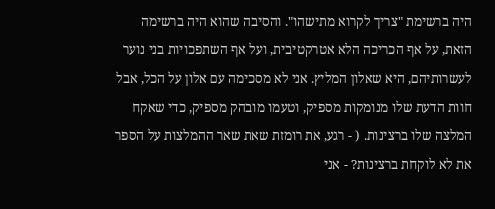היה ברשימת "צריך לקרוא מתישהו". והסיבה שהוא היה ברשימה הזאת, על אף הכריכה הלא אטרקטיבית, ועל אף השתפכויות בני נוער לעשרותיהם, היא שאלון המליץ. אני לא מסכימה עם אלון על הכל, אבל חוות הדעת שלו מנומקות מספיק, וטעמו מובהק מספיק, כדי שאקח המלצה שלו ברצינות. ( - רגע, את רומזת שאת שאר ההמלצות על הספר את לא לוקחת ברצינות? - אני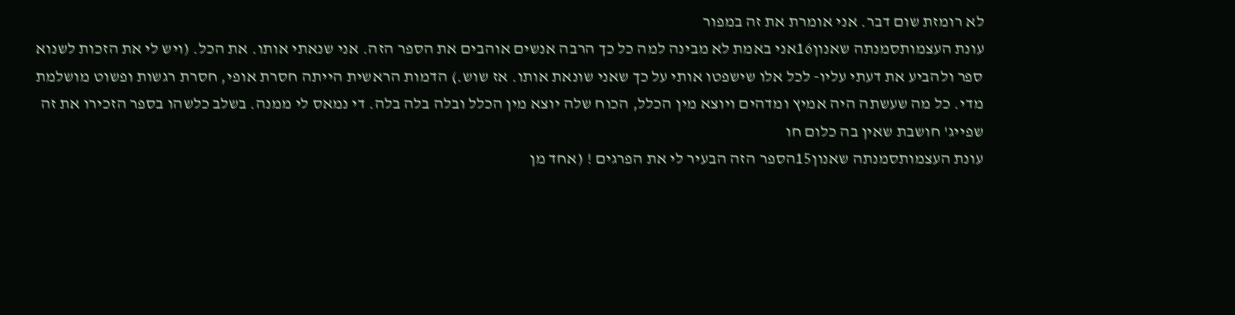לא רומזת שום דבר. אני אומרת את זה במפור
עונת העצמותסמנתה שאנון16אני באמת לא מבינה למה כל כך הרבה אנשים אוהבים את הספר הזה. אני שנאתי אותו. את הכל. (ויש לי את הזכות לשנוא ספר ולהביע את דעתי עליו- לכל אלו שישפטו אותי על כך שאני שונאת אותו. אז שוש.) הדמות הראשית הייתה חסרת אופי, חסרת רגשות ופשוט מושלמת מדי. כל מה שעשתה היה אמיץ ומדהים ויוצא מין הכלל, הכוח שלה יוצא מין הכלל ובלה בלה בלה. די נמאס לי ממנה. בשלב כלשהו בספר הזכירו את זה שפייג' חושבת שאין בה כלום חו
עונת העצמותסמנתה שאנון15הספר הזה הבעיר לי את הפרגים ! (אחד מן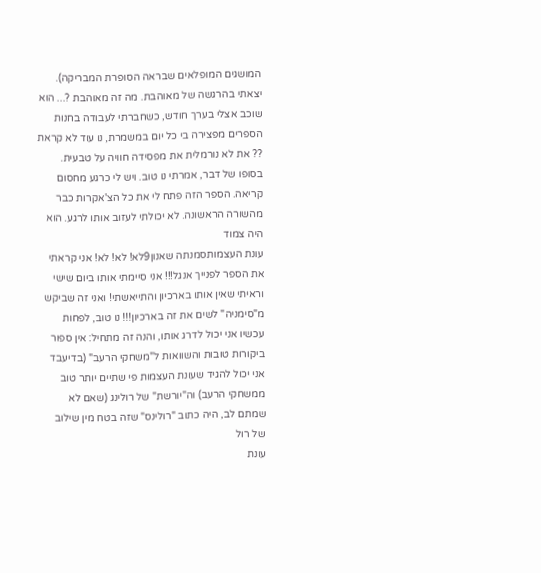המושגים המופלאים שבראה הסופרת המבריקה). יצאתי בהרגשה של מאוהבת. מה זה מאוהבת ?... הוא שוכב אצלי בערך חודש, כשחברתי לעבודה בחנות הספרים מפצירה בי כל יום במשמרת, נו עוד לא קראת ?? את לא נורמלית את מפסידה חוויה על טבעית. בסופו של דבר, אמרתי נו טוב. ויש לי כרגע מחסום קריאה. הספר הזה פתח לי את כל הצ'אקרות כבר מהשורה הראשונה. לא יכולתי לעזוב אותו לרגע. הוא היה צמוד
עונת העצמותסמנתה שאנון9לא! לא! לא! אני קראתי את הספר לפנייך אנגל!!! אני סיימתי אותו ביום שישי וראיתי שאין אותו בארכיון והתייאשתי! ואני זה שביקש מ"סימניה" לשים את זה בארכיון!!! נו טוב, לפחות עכשיו אני יכול לדרג אותו, והנה זה מתחיל: אין ספור ביקורות טובות והשוואות ל"משחקי הרעב" (בדיעבד אני יכול להגיד שעונת העצמות פי שתיים יותר טוב ממשחקי הרעב) וה"יורשת" של רולינג (שאם לא שמתם לב, היה כתוב "רולינס" שזה בטח מין שילוב של רול
עונת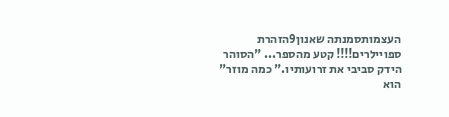העצמותסמנתה שאנון9הזהרת ספויילרים!!!! קטע מהספר... "הסוהר הידק סביבי את זרועותיו." כמה מוזר" הוא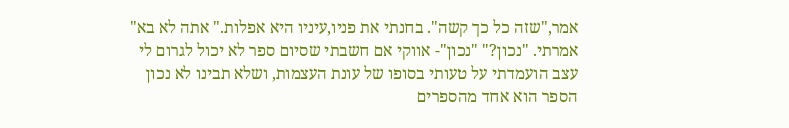אמר,"שזה כל כך קשה". בחנתי את פניו,עיניו היא אפלות." אתה לא בא" אמרתי. "נכון?" "נכון"- אווקי אם חשבתי שסיום ספר לא יכול לגרום לי עצב הועמדתי על טעותי בסופו של עונת העצמות, ושלא תבינו לא נכון הספר הוא אחד מהספרים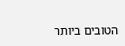הטובים ביותר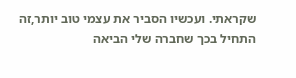שקראתי. ועכשיו הסביר את עצמי טוב יותר,זה התחיל בכך שחברה שלי הביאה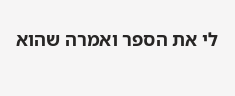לי את הספר ואמרה שהוא